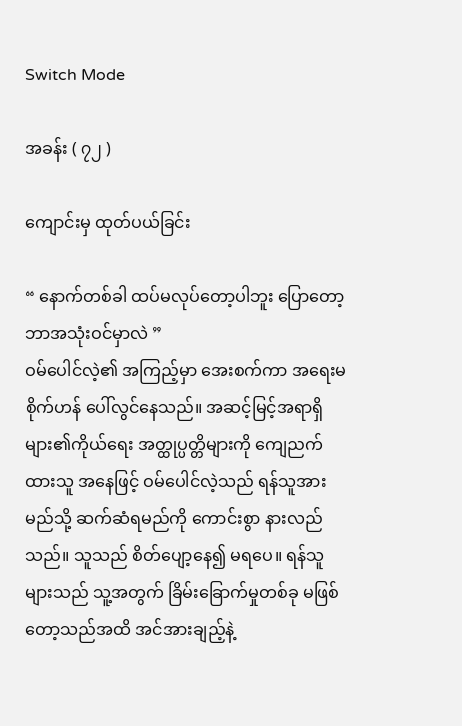Switch Mode

အခန်း ( ၇၂ )

ကျောင်းမှ ထုတ်ပယ်ခြင်း

“ နောက်တစ်ခါ ထပ်မလုပ်တော့ပါဘူး ပြောတော့ ဘာအသုံးဝင်မှာလဲ ”
ဝမ်ပေါင်လဲ့၏ အကြည့်မှာ အေးစက်ကာ အရေးမစိုက်ဟန် ပေါ်လွင်နေသည်။ အဆင့်မြင့်အရာရှိများ၏ကိုယ်ရေး အတ္ထုပ္ပတ္တိများကို ကျေညက်ထားသူ အနေဖြင့် ဝမ်ပေါင်လဲ့သည် ရန်သူအား မည်သို့ ဆက်ဆံရမည်ကို ကောင်းစွာ နားလည်သည်။ သူသည် စိတ်ပျော့နေ၍ မရပေ။ ရန်သူများသည် သူ့အတွက် ခြိမ်းခြောက်မှုတစ်ခု မဖြစ်တော့သည်အထိ အင်အားချည့်နဲ့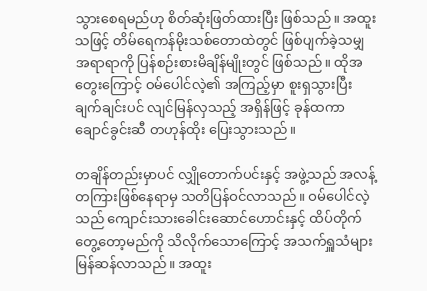သွားစေရမည်ဟု စိတ်ဆုံးဖြတ်ထားပြီး ဖြစ်သည်။ အထူးသဖြင့် တိမ်ရေကန်မိုးသစ်တောထဲတွင် ဖြစ်ပျက်ခဲ့သမျှ အရာရာကို ပြန်စဉ်းစားမိချိန်မျိုးတွင် ဖြစ်သည်။ ထိုအတွေးကြောင့် ဝမ်ပေါင်လဲ့၏ အကြည့်မှာ စူးရှသွားပြီး ချက်ချင်းပင် လျင်မြန်လှသည့် အရှိန်ဖြင့် ခုန်ထကာ ချောင်ခွင်းဆီ တဟုန်ထိုး ပြေးသွားသည်။

တချိန်တည်းမှာပင် လျှိုတောက်ပင်းနှင့် အဖွဲ့သည် အလန့်တကြားဖြစ်နေရာမှ သတိပြန်ဝင်လာသည်။ ဝမ်ပေါင်လဲ့သည် ကျောင်းသားခေါင်းဆောင်ဟောင်းနှင့် ထိပ်တိုက်တွေ့တော့မည်ကို သိလိုက်သောကြောင့် အသက်ရှူသံများ မြန်ဆန်လာသည်။ အထူး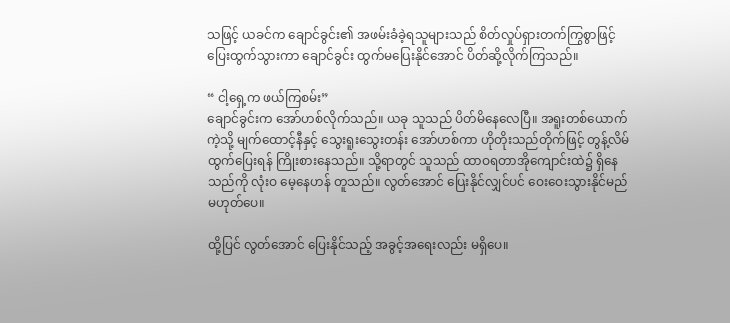သဖြင့် ယခင်က ချောင်ခွင်း၏ အဖမ်းခံခဲ့ရသူများသည် စိတ်လှုပ်ရှားတက်ကြွစွာဖြင့် ပြေးထွက်သွားကာ ချောင်ခွင်း ထွက်မပြေးနိုင်အောင် ပိတ်ဆို့လိုက်ကြသည်။

“ ငါ့ရှေ့က ဖယ်ကြစမ်း”
ချောင်ခွင်းက အော်ဟစ်လိုက်သည်။ ယခု သူသည် ပိတ်မိနေလေပြီ။ အရူးတစ်ယောက်ကဲ့သို့ မျက်ထောင့်နီနှင့် သွေးရူးသွေးတန်း အော်ဟစ်ကာ ဟိုတိုးသည်တိုက်ဖြင့် တွန့်လိမ် ထွက်ပြေးရန် ကြိုးစားနေသည်။ သို့ရာတွင် သူသည် ထာဝရတာအိုကျောင်းထဲ၌ ရှိနေသည်ကို လုံးဝ မေ့နေဟန် တူသည်။ လွတ်အောင် ပြေးနိုင်လျှင်ပင် ဝေးဝေးသွားနိုင်မည် မဟုတ်ပေ။

ထို့ပြင် လွတ်အောင် ပြေးနိုင်သည့် အခွင့်အရေးလည်း မရှိပေ။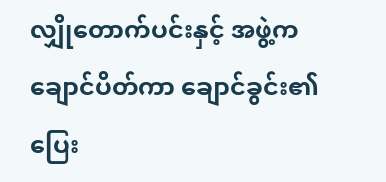လျှိုတောက်ပင်းနှင့် အဖွဲ့က ချောင်ပိတ်ကာ ချောင်ခွင်း၏ ပြေး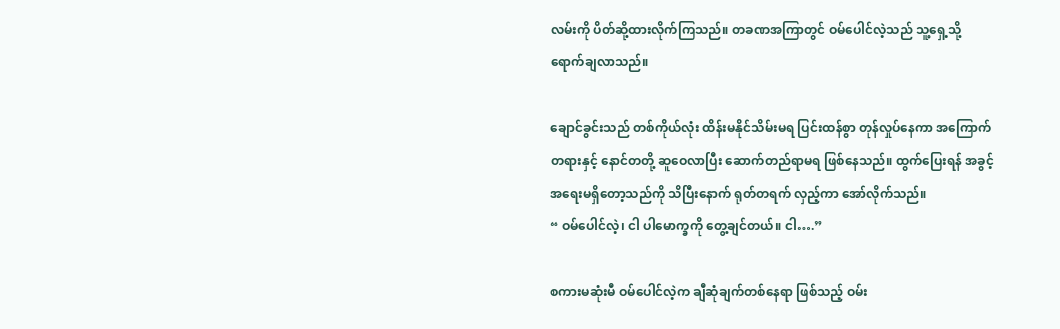လမ်းကို ပိတ်ဆို့ထားလိုက်ကြသည်။ တခဏအကြာတွင် ဝမ်ပေါင်လဲ့သည် သူ့ရှေ့သို့ ရောက်ချလာသည်။

ချောင်ခွင်းသည် တစ်ကိုယ်လုံး ထိန်းမနိုင်သိမ်းမရ ပြင်းထန်စွာ တုန်လှုပ်နေကာ အကြောက်တရားနှင့် နောင်တတို့ ဆူဝေလာပြီး ဆောက်တည်ရာမရ ဖြစ်နေသည်။ ထွက်ပြေးရန် အခွင့်အရေးမရှိတော့သည်ကို သိပြီးနောက် ရုတ်တရက် လှည့်ကာ အော်လိုက်သည်။
“ ဝမ်ပေါင်လဲ့၊ ငါ ပါမောက္ခကို တွေ့ချင်တယ်။ ငါ….”

စကားမဆုံးမီ ဝမ်ပေါင်လဲ့က ချီဆုံချက်တစ်နေရာ ဖြစ်သည့် ဝမ်း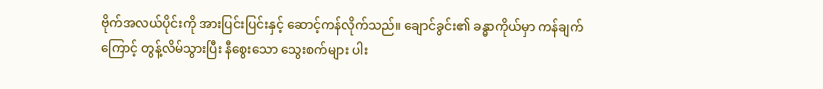ဗိုက်အလယ်ပိုင်းကို အားပြင်းပြင်းနှင့် ဆောင့်ကန်လိုက်သည်။ ချောင်ခွင်း၏ ခန္ဓာကိုယ်မှာ ကန်ချက်ကြောင့် တွန့်လိမ်သွားပြီး နီစွေးသော သွေးစက်များ ပါး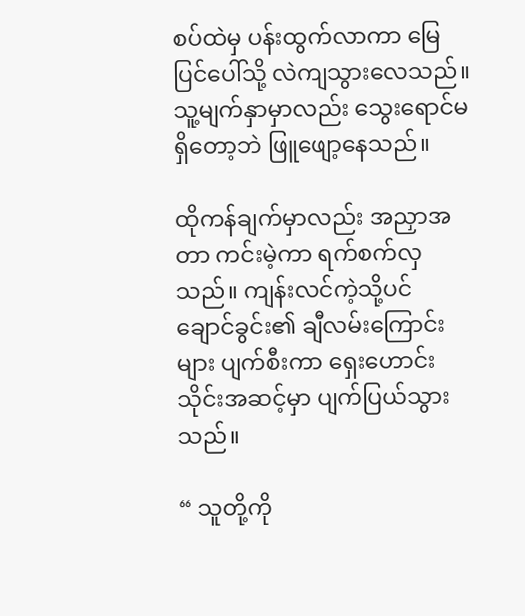စပ်ထဲမှ ပန်းထွက်လာကာ မြေပြင်ပေါ်သို့ လဲကျသွားလေသည်။ သူ့မျက်နှာမှာလည်း သွေးရောင်မရှိတော့ဘဲ ဖြူဖျော့နေသည်။

ထိုကန်ချက်မှာလည်း အညှာအတာ ကင်းမဲ့ကာ ရက်စက်လှသည်။ ကျန်းလင်ကဲ့သို့ပင် ချောင်ခွင်း၏ ချီလမ်းကြောင်းများ ပျက်စီးကာ ရှေးဟောင်းသိုင်းအဆင့်မှာ ပျက်ပြယ်သွားသည်။

“ သူတို့ကို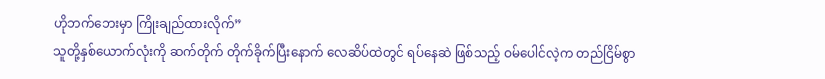ဟိုဘက်ဘေးမှာ ကြိုးချည်ထားလိုက်”
သူတို့နှစ်ယောက်လုံးကို ဆက်တိုက် တိုက်ခိုက်ပြီးနောက် လေဆိပ်ထဲတွင် ရပ်နေဆဲ ဖြစ်သည့် ဝမ်ပေါင်လဲ့က တည်ငြိမ်စွာ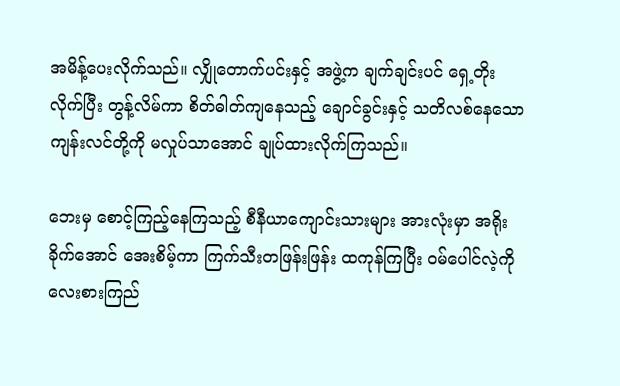အမိန့်ပေးလိုက်သည်။ လျှိုတောက်ပင်းနှင့် အဖွဲ့က ချက်ချင်းပင် ရှေ့တိုးလိုက်ပြီး တွန့်လိမ်ကာ စိတ်ဓါတ်ကျနေသည့် ချောင်ခွင်းနှင့် သတိလစ်နေသော ကျန်းလင်တို့ကို မလှုပ်သာအောင် ချုပ်ထားလိုက်ကြသည်။

ဘေးမှ စောင့်ကြည့်နေကြသည့် စီနီယာကျောင်းသားများ အားလုံးမှာ အရိုးခိုက်အောင် အေးစိမ့်ကာ ကြက်သီးတဖြန်းဖြန်း ထကုန်ကြပြီး ဝမ်ပေါင်လဲ့ကို လေးစားကြည်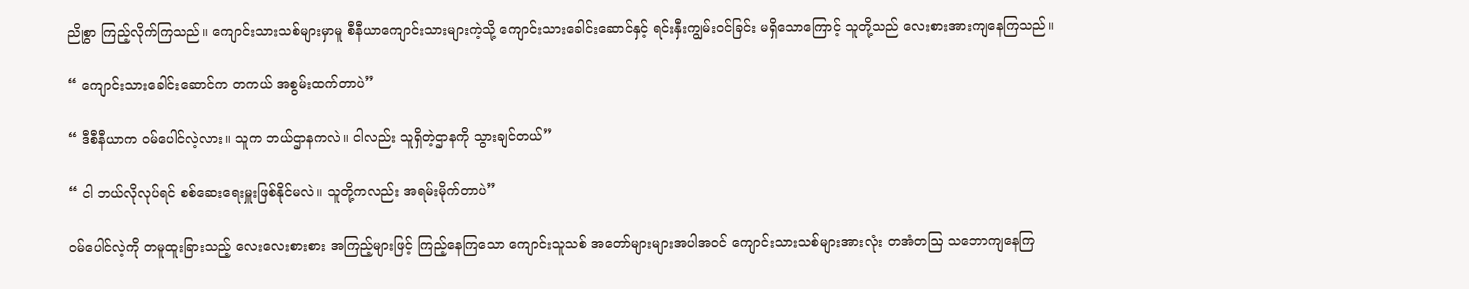ညိုစွာ ကြည့်လိုက်ကြသည်။ ကျောင်းသားသစ်များမှာမူ စီနီယာကျောင်းသားများကဲ့သို့ ကျောင်းသားခေါင်းဆောင်နှင့် ရင်းနှီးကျွမ်းဝင်ခြင်း မရှိသောကြောင့် သူတို့သည် လေးစားအားကျနေကြသည်။

“ ကျောင်းသားခေါင်းဆောင်က တကယ် အစွမ်းထက်တာပဲ”

“ ဒီစီနီယာက ဝမ်ပေါင်လဲ့လား။ သူက ဘယ်ဌာနကလဲ။ ငါလည်း သူရှိတဲ့ဌာနကို သွားချင်တယ်”

“ ငါ ဘယ်လိုလုပ်ရင် စစ်ဆေးရေးမှူးဖြစ်နိုင်မလဲ။ သူတို့ကလည်း အရမ်းမိုက်တာပဲ”

ဝမ်ပေါင်လဲ့ကို တမူထူးခြားသည့် လေးလေးစားစား အကြည့်များဖြင့် ကြည့်နေကြသော ကျောင်းသူသစ် အတော်များများအပါအဝင် ကျောင်းသားသစ်များအားလုံး တအံတဩ သဘောကျနေကြ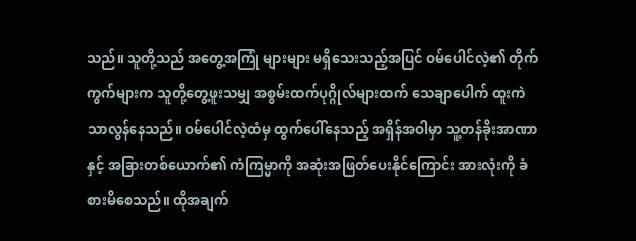သည်။ သူတို့သည် အတွေ့အကြုံ များများ မရှိသေးသည့်အပြင် ဝမ်‌ပေါင်လဲ့၏ တိုက်ကွက်များက သူတို့တွေ့ဖူးသမျှ အစွမ်းထက်ပုဂ္ဂိုလ်များထက် သေချာပေါက် ထူးကဲသာလွန်နေသည်။ ဝမ်‌ပေါင်လဲ့ထံမှ ထွက်ပေါ်နေသည့် အရှိန်အဝါမှာ သူ့တန်ခိုးအာဏာနှင့် အခြားတစ်ယောက်၏ ကံကြမ္မာကို အဆုံးအဖြတ်ပေးနိုင်ကြောင်း အားလုံးကို ခံစားမိစေသည်။ ထိုအချက်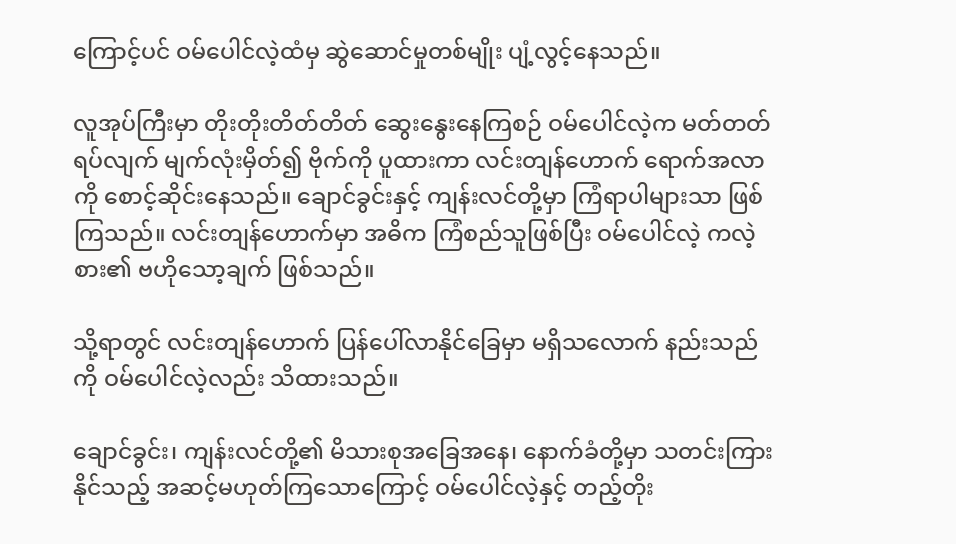ကြောင့်ပင် ဝမ်‌ပေါင်လဲ့ထံမှ ဆွဲဆောင်မှုတစ်မျိုး ပျံ့လွင့်နေသည်။

လူအုပ်ကြီးမှာ တိုးတိုးတိတ်တိတ် ဆွေးနွေးနေကြစဉ် ဝမ်ပေါင်လဲ့က မတ်တတ်ရပ်လျက် မျက်လုံးမှိတ်၍ ဗိုက်ကို ပူထားကာ လင်းတျန်ဟောက် ရောက်အလာကို စောင့်ဆိုင်းနေသည်။ ချောင်ခွင်းနှင့် ကျန်းလင်တို့မှာ ကြံရာပါများသာ ဖြစ်ကြသည်။ လင်းတျန်ဟောက်မှာ အဓိက ကြံစည်သူဖြစ်ပြီး ဝမ်ပေါင်လဲ့ ကလဲ့စား၏ ဗဟိုသော့ချက် ဖြစ်သည်။

သို့ရာတွင် လင်းတျန်ဟောက် ပြန်ပေါ်လာနိုင်ခြေမှာ မရှိသလောက် နည်းသည်ကို ဝမ်ပေါင်လဲ့လည်း သိထားသည်။

ချောင်ခွင်း၊ ကျန်းလင်တို့၏ မိသားစုအခြေအနေ၊ နောက်ခံတို့မှာ သတင်းကြားနိုင်သည့် အဆင့်မဟုတ်ကြသောကြောင့် ဝမ်ပေါင်လဲ့နှင့် တည့်တိုး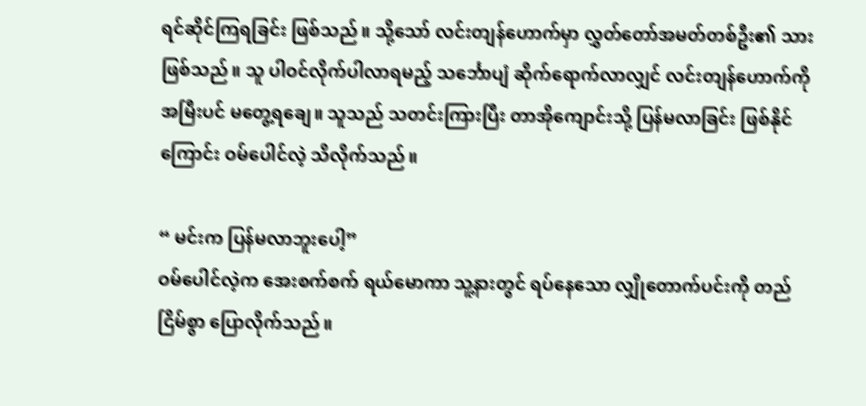ရင်ဆိုင်ကြရခြင်း ဖြစ်သည်။ သို့သော် လင်းတျန်ဟောက်မှာ လွှတ်တော်အမတ်တစ်ဦး၏ သားဖြစ်သည်။ သူ ပါဝင်လိုက်ပါလာရမည့် သင်္ဘောပျံ ဆိုက်ရောက်လာလျှင် လင်းတျန်ဟောက်ကို အမြီးပင် မတွေ့ရချေ။ သူသည် သတင်းကြားပြီး တာအိုကျောင်းသို့ ပြန်မလာခြင်း ဖြစ်နိုင်ကြောင်း ဝမ်ပေါင်လဲ့ သိလိုက်သည်။

“ မင်းက ပြန်မလာဘူးပေါ့”
ဝမ်ပေါင်လဲ့က အေးစက်စက် ရယ်မောကာ သူ့နားတွင် ရပ်နေသော လျှိုတောက်ပင်းကို တည်ငြိမ်စွာ ပြောလိုက်သည်။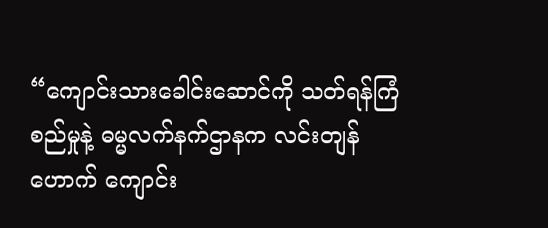“ကျောင်းသားခေါင်းဆောင်ကို သတ်ရန်ကြံစည်မှုနဲ့ ဓမ္မလက်နက်ဌာနက လင်းတျန်ဟောက် ကျောင်း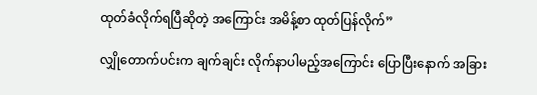ထုတ်ခံလိုက်ရပြီဆိုတဲ့ အကြောင်း အမိန့်စာ ထုတ်ပြန်လိုက်”

လျှိုတောက်ပင်းက ချက်ချင်း လိုက်နာပါမည့်အကြောင်း ပြောပြီးနောက် အခြား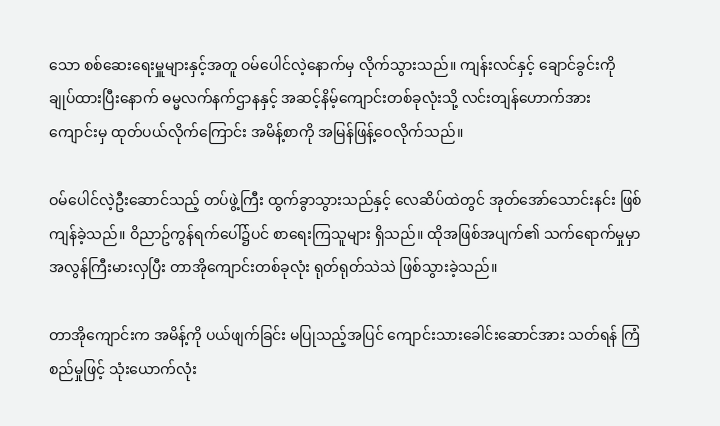သော စစ်ဆေးရေးမှူများနှင့်အတူ ဝမ်ပေါင်လဲ့နောက်မှ လိုက်သွားသည်။ ကျန်းလင်နှင့် ချောင်ခွင်းကို ချုပ်ထားပြီးနောက် ဓမ္မလက်နက်ဌာနနှင့် အဆင့်နိမ့်ကျောင်းတစ်ခုလုံးသို့ လင်းတျန်ဟောက်အား ကျောင်းမှ ထုတ်ပယ်လိုက်ကြောင်း အမိန့်စာကို အမြန်ဖြန့်ဝေလိုက်သည်။

ဝမ်ပေါင်လဲ့ဦးဆောင်သည့် တပ်ဖွဲ့ကြီး ထွက်ခွာသွားသည်နှင့် လေဆိပ်ထဲတွင် အုတ်အော်သောင်းနင်း ဖြစ်ကျန်ခဲ့သည်။ ဝိညာဥ်ကွန်ရက်ပေါ်၌ပင် စာရေးကြသူများ ရှိသည်။ ထိုအဖြစ်အပျက်၏ သက်ရောက်မှုမှာ အလွန်ကြီးမားလှပြီး တာအိုကျောင်းတစ်ခုလုံး ရုတ်ရုတ်သဲသဲ ဖြစ်သွားခဲ့သည်။

တာအိုကျောင်းက အမိန့်ကို ပယ်ဖျက်ခြင်း မပြုသည့်အပြင် ကျောင်းသားခေါင်းဆောင်အား သတ်ရန် ကြံစည်မှုဖြင့် သုံးယောက်လုံး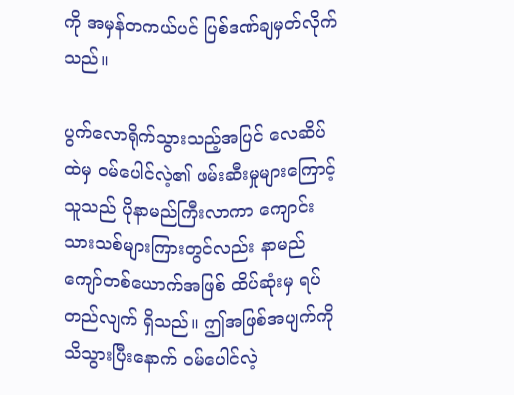ကို အမှန်တကယ်ပင် ပြစ်ဒဏ်ချမှတ်လိုက်သည်။

ပွက်လောရိုက်သွားသည့်အပြင် လေဆိပ်ထဲမှ ဝမ်ပေါင်လဲ့၏ ဖမ်းဆီးမှုများကြောင့် သူသည် ပိုနာမည်ကြီးလာကာ ကျောင်းသားသစ်များကြားတွင်လည်း နာမည်ကျော်တစ်ယောက်အဖြစ် ထိပ်ဆုံးမှ ရပ်တည်လျက် ရှိသည်။ ဤအဖြစ်အပျက်ကို သိသွားပြီးနောက် ဝမ်ပေါင်လဲ့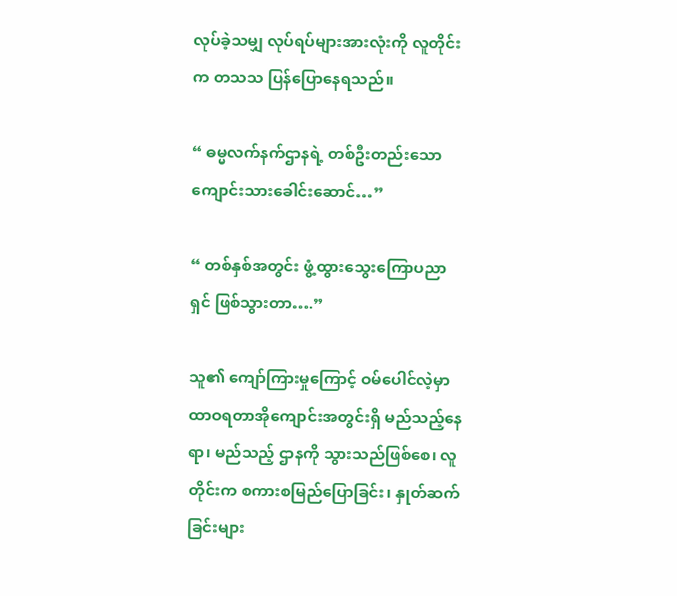လုပ်ခဲ့သမျှ လုပ်ရပ်များအားလုံးကို လူတိုင်းက တသသ ပြန်ပြောနေရသည်။

“ ဓမ္မလက်နက်ဌာနရဲ့ တစ်ဦးတည်းသော ကျောင်းသားခေါင်းဆောင်…”

“ တစ်နှစ်အတွင်း ဖွံ့ထွားသွေးကြောပညာရှင် ဖြစ်သွားတာ….”

သူ၏ ကျော်ကြားမှုကြောင့် ဝမ်ပေါင်လဲ့မှာ ထာဝရတာအိုကျောင်းအတွင်းရှိ မည်သည့်နေရာ၊ မည်သည့် ဌာနကို သွားသည်ဖြစ်စေ၊ လူတိုင်းက စကားစမြည်ပြောခြင်း၊ နှုတ်ဆက်ခြင်းများ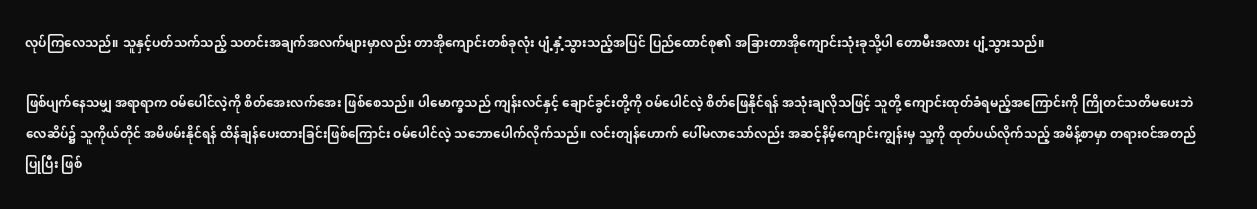လုပ်ကြလေသည်။ သူနှင့်ပတ်သက်သည့် သတင်းအချက်အလက်များမှာလည်း တာအိုကျောင်းတစ်ခုလုံး ပျံ့နှံ့သွားသည့်အပြင် ပြည်ထောင်စု၏ အခြားတာအိုကျောင်းသုံးခုသို့ပါ တောမီးအလား ပျံ့သွားသည်။

ဖြစ်ပျက်နေသမျှ အရာရာက ဝမ်‌ပေါင်လဲ့ကို စိတ်အေးလက်အေး ဖြစ်စေသည်။ ပါမောက္ခသည် ကျန်းလင်နှင့် ချောင်ခွင်းတို့ကို ဝမ်ပေါင်လဲ့ စိတ်ဖြေနိုင်ရန် အသုံးချလိုသဖြင့် သူတို့ ကျောင်းထုတ်ခံရမည့်အကြောင်းကို ကြိုတင်သတိမပေးဘဲ လေဆိပ်၌ သူကိုယ်တိုင် အမိဖမ်းနိုင်ရန် ထိန်ချန်ပေးထားခြင်းဖြစ်ကြောင်း ဝမ်ပေါင်လဲ့ သဘောပေါက်လိုက်သည်။ လင်းတျန်ဟောက် ပေါ်မလာသော်လည်း အဆင့်နိမ့်ကျောင်းကျွန်းမှ သူ့ကို ထုတ်ပယ်လိုက်သည့် အမိန့်စာမှာ တရားဝင်အတည်ပြုပြီး ဖြစ်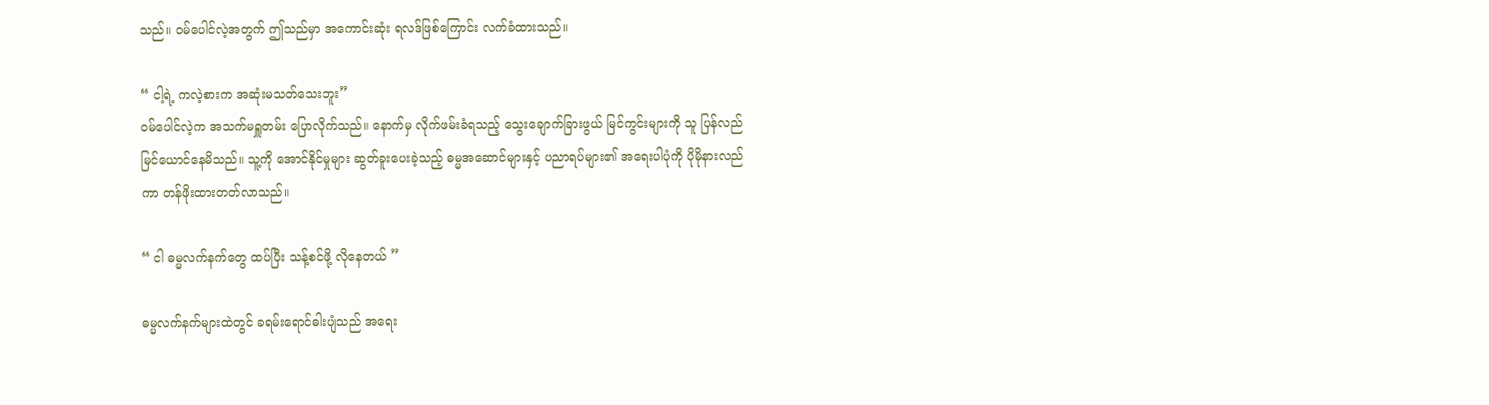သည်။ ဝမ်ပေါင်လဲ့အတွက် ဤသည်မှာ အကောင်းဆုံး ရလဒ်ဖြစ်ကြောင်း လက်ခံထားသည်။

“ ငါ့ရဲ့ ကလဲ့စားက အဆုံးမသတ်သေးဘူး”
ဝမ်ပေါင်လဲ့က အသက်မရှူတမ်း ပြောလိုက်သည်။ နောက်မှ လိုက်ဖမ်းခံရသည့် သွေးချောက်ခြားဖွယ် မြင်ကွင်းများကို သူ ပြန်လည် မြင်ယောင်နေမိသည်။ သူ့ကို အောင်နိုင်မှုများ ဆွတ်ခူးပေးခဲ့သည့် ဓမ္မအဆောင်များနှင့် ပညာရပ်များ၏ အရေးပါပုံကို ပိုမိုနားလည်ကာ တန်ဖိုးထားတတ်လာသည်။

“ ငါ ဓမ္မလက်နက်တွေ ထပ်ပြီး သန့်စင်ဖို့ လိုနေတယ် ”

ဓမ္မလက်နက်များထဲတွင် ခရမ်းရောင်ဓါးပျံသည် အရေး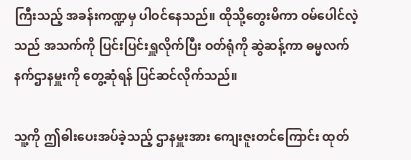ကြီးသည့် အခန်းကဏ္ဍမှ ပါဝင်နေသည်။ ထိုသို့တွေးမိကာ ဝမ်ပေါင်လဲ့သည် အသက်ကို ပြင်းပြင်းရှူလိုက်ပြီး ဝတ်ရုံကို ဆွဲဆန့်ကာ ဓမ္မလက်နက်ဌာနမှူးကို တွေ့ဆုံရန် ပြင်ဆင်လိုက်သည်။

သူ့ကို ဤဓါးပေးအပ်ခဲ့သည့် ဌာနမှူးအား ကျေးဇူးတင်ကြောင်း ထုတ်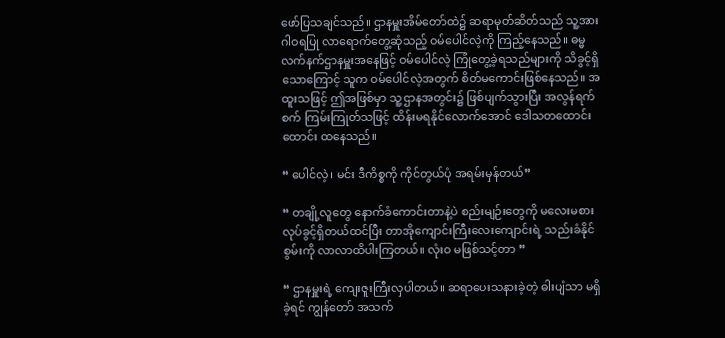ဖော်ပြသချင်သည်။ ဌာနမှူးအိမ်တော်ထဲ၌ ဆရာမုတ်ဆိတ်သည် သူ့အား ဂါဝရပြု လာရောက်တွေ့ဆုံသည့် ဝမ်ပေါင်လဲ့ကို ကြည့်နေသည်။ ဓမ္မလက်နက်ဌာနမှူးအနေဖြင့် ဝမ်ပေါင်လဲ့ ကြုံတွေ့ခဲ့ရသည်များကို သိခွင့်ရှိသောကြောင့် သူက ဝမ်ပေါင်လဲ့အတွက် စိတ်မကောင်းဖြစ်နေသည်။ အထူးသဖြင့် ဤအဖြစ်မှာ သူ့ဌာနအတွင်း၌ ဖြစ်ပျက်သွားပြီး အလွန်ရက်စက် ကြမ်းကြုတ်သဖြင့် ထိန်းမရနိုင်လောက်‌အောင် ဒေါသတထောင်းထောင်း ထနေသည်။

“ ပေါင်လဲ့၊ မင်း ဒီကိစ္စကို ကိုင်တွယ်ပုံ အရမ်းမှန်တယ်”

“ တချို့လူတွေ နောက်ခံကောင်းတာနဲ့ပဲ စည်းမျဉ်းတွေကို မလေးမစား လုပ်ခွင့်ရှိတယ်ထင်ပြီး တာအိုကျောင်းကြီးလေးကျောင်းရဲ့ သည်းခံနိုင်စွမ်းကို လာလာထိပါးကြတယ်။ လုံးဝ မဖြစ်သင့်တာ ”

“ ဌာနမှူးရဲ့ ကျေးဇူးကြီးလှပါတယ်။ ဆရာပေးသနားခဲ့တဲ့ ဓါးပျံသာ မရှိခဲ့ရင် ကျွန်တော် အသက်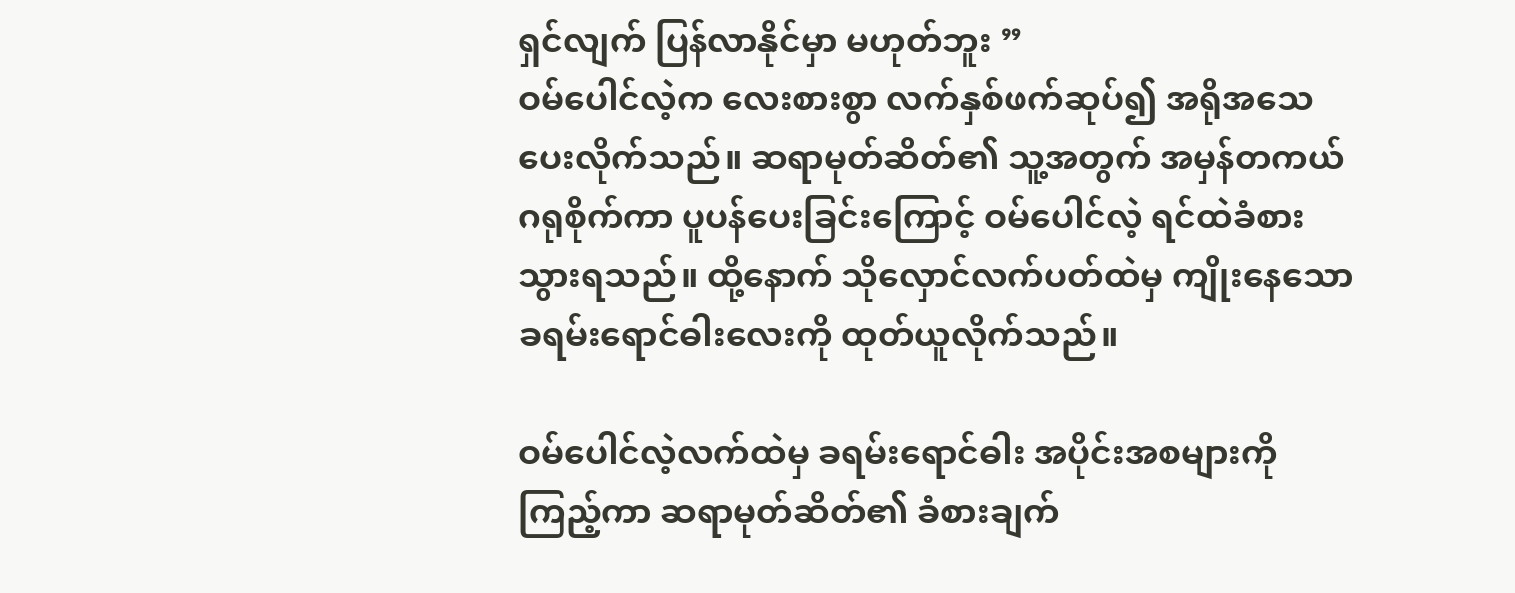ရှင်လျက် ပြန်လာနိုင်မှာ မဟုတ်ဘူး ”
ဝမ်ပေါင်လဲ့က လေးစားစွာ လက်နှစ်ဖက်ဆုပ်၍ အရိုအသေပေးလိုက်သည်။ ဆရာမုတ်ဆိတ်၏ သူ့အတွက် အမှန်တကယ် ဂရုစိုက်ကာ ပူပန်ပေးခြင်းကြောင့် ဝမ်ပေါင်လဲ့ ရင်ထဲခံစားသွားရသည်။ ထို့နောက် သိုလှောင်လက်ပတ်ထဲမှ ကျိုးနေသော ခရမ်းရောင်ဓါးလေးကို ထုတ်ယူလိုက်သည်။

ဝမ်ပေါင်လဲ့လက်ထဲမှ ခရမ်းရောင်ဓါး အပိုင်းအစများကို ကြည့်ကာ ဆရာမုတ်ဆိတ်၏ ခံစားချက်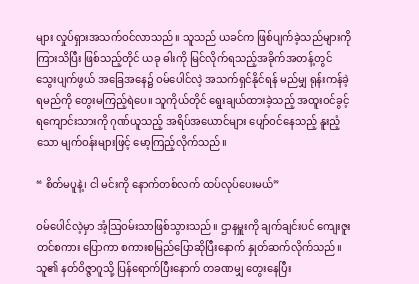များ လှုပ်ရှားအသက်ဝင်လာသည်။ သူသည် ယခင်က ဖြစ်ပျက်ခဲ့သည်များကို ကြားသိပြီး ဖြစ်သည့်တိုင် ယခု ဓါးကို မြင်လိုက်ရသည့်အခိုက်အတန့်တွင် သွေးပျက်ဖွယ် အခြေအနေ၌ ဝမ်ပေါင်လဲ့ အသက်ရှင်နိုင်ရန် မည်မျှ ရုန်းကန်ခဲ့ရမည်ကို တွေးမကြည့်ရဲပေ။ သူကိုယ်တိုင် ရွေးချယ်ထားခဲ့သည့် အထူးဝင်ခွင့်ရကျောင်းသားကို ဂုဏ်ယူသည့် အရိပ်အယောင်များ ပျော်ဝင်နေသည့် နူးညံ့သော မျက်ဝန်းများဖြင့် မော့ကြည့်လိုက်သည်။

“ စိတ်မပူနဲ့၊ ငါ မင်းကို နောက်တစ်လက် ထပ်လုပ်ပေးမယ်”

ဝမ်ပေါင်လဲ့မှာ အံ့ဩဝမ်းသာဖြစ်သွားသည်။ ဌာနမှူးကို ချက်ချင်းပင် ကျေးဇူးတင်စကား ပြောကာ စကားစမြည်ပြောဆိုပြီးနောက် နှုတ်ဆက်လိုက်သည်။ သူ၏ နတ်ဝိဇ္ဇာဂူသို့ ပြန်ရောက်ပြီးနောက် တခဏမျှ တွေးနေပြီး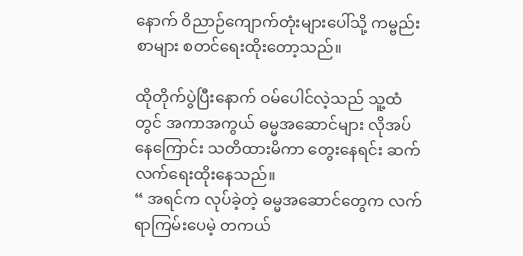နောက် ဝိညာဉ်‌ကျောက်တုံးများပေါ်သို့ ကမ္ဗည်းစာများ စတင်ရေးထိုးတော့သည်။

ထိုတိုက်ပွဲပြီးနောက် ဝမ်ပေါင်လဲ့သည် သူ့ထံတွင် အကာအကွယ် ဓမ္မအဆောင်များ လိုအပ်နေကြောင်း သတိထားမိကာ တွေးနေရင်း ဆက်လက်ရေးထိုးနေသည်။
“ အရင်က လုပ်ခဲ့တဲ့ ဓမ္မအဆောင်တွေက လက်ရာကြမ်းပေမဲ့ တကယ်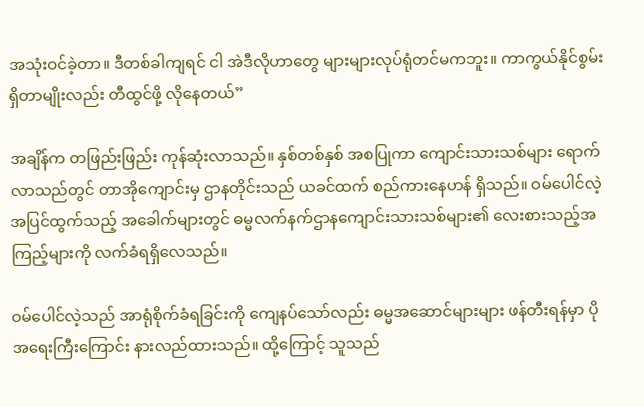အသုံးဝင်ခဲ့တာ။ ဒီတစ်ခါကျရင် ငါ အဲဒီလိုဟာတွေ များများလုပ်ရုံတင်မကဘူး။ ကာကွယ်နိုင်စွမ်း ရှိတာမျိုးလည်း တီထွင်ဖို့ လိုနေတယ်”

အချိန်က တဖြည်းဖြည်း ကုန်ဆုံးလာသည်။ နှစ်တစ်နှစ် အစပြုကာ ကျောင်းသားသစ်များ ရောက်လာသည်တွင် တာအိုကျောင်းမှ ဌာနတိုင်းသည် ယခင်ထက် စည်ကားနေဟန် ရှိသည်။ ဝမ်ပေါင်လဲ့ အပြင်ထွက်သည့် အခေါက်များတွင် ဓမ္မလက်နက်ဌာနကျောင်းသားသစ်များ၏ လေးစားသည့်အကြည့်များကို လက်ခံရရှိလေသည်။

ဝမ်ပေါင်လဲ့သည် အာရုံစိုက်ခံရခြင်းကို ကျေနပ်သော်လည်း ဓမ္မအဆောင်များများ ဖန်တီးရန်မှာ ပိုအရေးကြီးကြောင်း နားလည်ထားသည်။ ထို့ကြောင့် သူသည်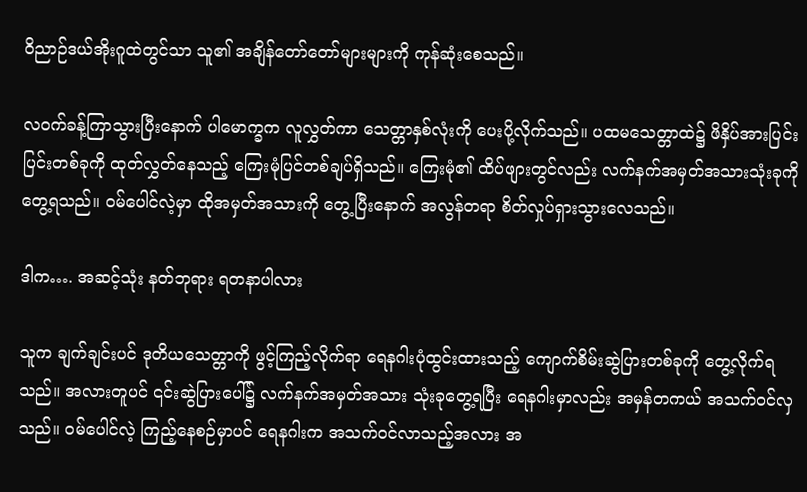ဝိညာဉ်ဒယ်အိုးဂူထဲတွင်သာ သူ၏ အချိန်တော်တော်များများကို ကုန်ဆုံးစေသည်။

လဝက်ခန့်ကြာသွားပြီးနောက် ပါမောက္ခက လူလွှတ်ကာ သေတ္တာနှစ်လုံးကို ပေးပို့လိုက်သည်။ ပထမသေတ္တာထဲ၌ ဖိနှိပ်အားပြင်းပြင်းတစ်ခုကို ထုတ်လွှတ်နေသည့် ကြေးမုံပြင်တစ်ချပ်ရှိသည်။ ကြေးမုံ၏ ထိပ်ဖျားတွင်လည်း လက်နက်အမှတ်အသားသုံးခုကို တွေ့ရသည်။ ဝမ်ပေါင်လဲ့မှာ ထိုအမှတ်အသားကို တွေ့ပြီးနောက် အလွန်တရာ စိတ်လှုပ်ရှားသွားလေသည်။

ဒါက…. အဆင့်သုံး နတ်ဘုရား ရတနာပါလား

သူက ချက်ချင်းပင် ဒုတိယသေတ္တာကို ဖွင့်ကြည့်လိုက်ရာ ရေနဂါးပုံထွင်းထားသည့် ကျောက်စိမ်းဆွဲပြားတစ်ခုကို တွေ့လိုက်ရသည်။ အလားတူပင် ၎င်းဆွဲပြားပေါ်၌ လက်နက်အမှတ်အသား သုံးခုတွေ့ရပြီး ရေနဂါးမှာလည်း အမှန်တကယ် အသက်ဝင်လှသည်။ ဝမ်ပေါင်လဲ့ ကြည့်နေစဉ်မှာပင် ရေနဂါးက အသက်ဝင်လာသည့်အလား အ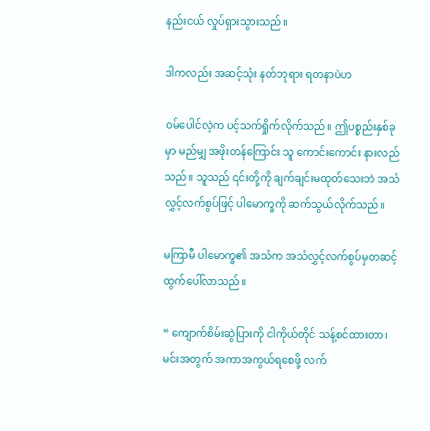နည်းငယ် လှုပ်ရှားသွားသည်။

ဒါကလည်း အဆင့်သုံး နတ်ဘုရား ရတနာပဲဟ

ဝမ်ပေါင်လဲ့က ပင့်သက်ရှိုက်လိုက်သည်။ ဤပစ္စည်းနှစ်ခုမှာ မည်မျှ အဖိုးတန်ကြောင်း သူ ကောင်းကောင်း နားလည်သည်။ သူသည် ၎င်းတို့ကို ချက်ချင်းမထုတ်သေးဘဲ အသံလွှင့်လက်စွပ်ဖြင့် ပါမောက္ခကို ဆက်သွယ်လိုက်သည်။

မကြာမီ ပါမောက္ခ၏ အသံက အသံလွှင့်လက်စွပ်မှတဆင့် ထွက်‌ပေါ်လာသည်။

“ ကျောက်စိမ်းဆွဲပြားကို ငါကိုယ်တိုင် သန့်စင်ထားတာ၊ မင်းအတွက် အကာအကွယ်ရစေဖို့ လက်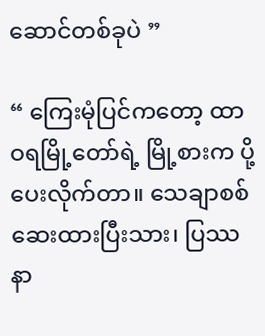ဆောင်တစ်ခုပဲ ”

“ ကြေးမုံပြင်ကတော့ ထာဝရမြို့တော်ရဲ့ မြို့စားက ပို့ပေးလိုက်တာ။ သေချာစစ်ဆေးထားပြီးသား၊ ပြဿနာ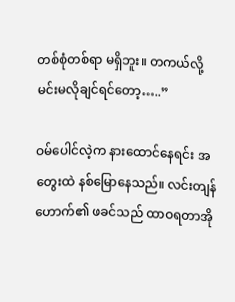တစ်စုံတစ်ရာ မရှိဘူး။ တကယ်လို့ မင်းမလိုချင်ရင်တော့…..”

ဝမ်ပေါင်လဲ့က နား‌ထောင်နေရင်း အတွေးထဲ နစ်မြောနေသည်။ လင်းတျန်ဟောက်၏ ဖခင်သည် ထာဝရတာအို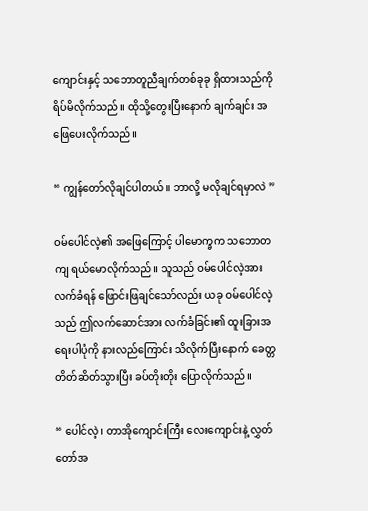ကျောင်းနှင့် သဘောတူညီချက်တစ်ခုခု ရှိထားသည်ကို ရိပ်မိလိုက်သည်။ ထိုသို့တွေးပြီးနောက် ချက်ချင်း အဖြေပေးလိုက်သည်။

“ ကျွန်တော်လိုချင်ပါတယ်။ ဘာလို့ မလိုချင်ရမှာလဲ ”

ဝမ်ပေါင်လဲ့၏ အဖြေကြောင့် ပါမောက္ခက သဘောတကျ ရယ်မောလိုက်သည်။ သူသည် ဝမ်ပေါင်လဲ့အား လက်ခံရန် ဖြောင်းဖြချင်သော်လည်း ယခု ဝမ်ပေါင်လဲ့သည် ဤလက်ဆောင်အား လက်ခံခြင်း၏ ထူးခြားအရေးပါပုံကို နားလည်ကြောင်း သိလိုက်ပြီးနောက် ခေတ္တတိတ်ဆိတ်သွားပြီး ခပ်တိုးတိုး ပြောလိုက်သည်။

“ ပေါင်လဲ့၊ တာအိုကျောင်းကြီး လေးကျောင်းနဲ့ လွှတ်တော်အ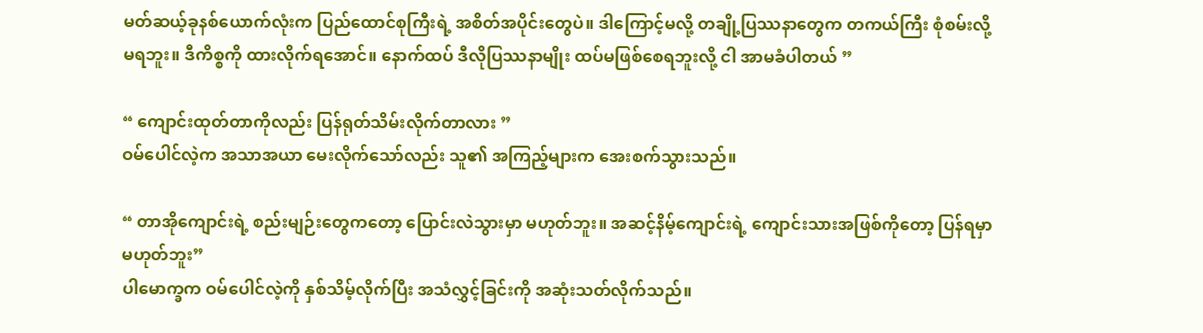မတ်ဆယ့်ခုနစ်ယောက်လုံးက ပြည်ထောင်စုကြီးရဲ့ အစိတ်အပိုင်းတွေပဲ။ ဒါကြောင့်မလို့ တချို့ပြဿနာတွေက တကယ်ကြီး စုံစမ်းလို့ မရဘူး။ ဒီကိစ္စကို ထားလိုက်ရအောင်။ နောက်ထပ် ဒီလိုပြဿနာမျိုး ထပ်မဖြစ်စေရဘူးလို့ ငါ အာမခံပါတယ် ”

“ ကျောင်းထုတ်တာကိုလည်း ပြန်ရုတ်သိမ်းလိုက်တာလား ”
ဝမ်ပေါင်လဲ့က အသာအယာ မေးလိုက်သော်လည်း သူ၏ အကြည့်များက အေးစက်သွားသည်။

“ တာအိုကျောင်းရဲ့ စည်းမျဉ်းတွေကတော့ ပြောင်းလဲသွားမှာ မဟုတ်ဘူး။ အဆင့်နိမ့်ကျောင်းရဲ့ ကျောင်းသားအဖြစ်ကိုတော့ ပြန်ရမှာ မဟုတ်ဘူး”
ပါမောက္ခက ဝမ်ပေါင်လဲ့ကို နှစ်သိမ့်လိုက်ပြီး အသံလွှင့်ခြင်းကို အဆုံးသတ်လိုက်သည်။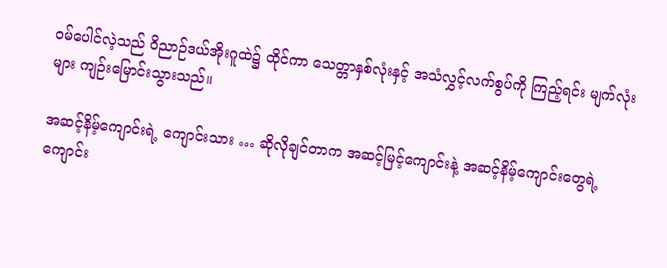ဝမ်ပေါင်လဲ့သည် ဝိညာဉ်ဒယ်အိုးဂူထဲ၌ ထိုင်ကာ သေတ္တာနှစ်လုံးနှင့် အသံလွှင့်လက်စွပ်ကို ကြည့်ရင်း မျက်လုံးများ ကျဉ်းမြောင်းသွားသည်။

အဆင့်နိမ့်ကျောင်းရဲ့ ကျောင်းသား … ဆိုလိုချင်တာက အဆင့်မြင့်ကျောင်းနဲ့ အဆင့်နိမ့်ကျောင်းတွေရဲ့ ကျောင်း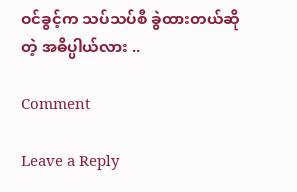ဝင်ခွင့်က သပ်သပ်စီ ခွဲထားတယ်ဆိုတဲ့ အဓိပ္ပါယ်လား ..

Comment

Leave a Reply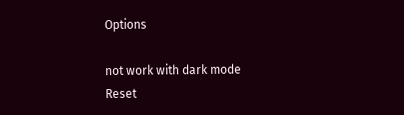Options

not work with dark mode
Reset